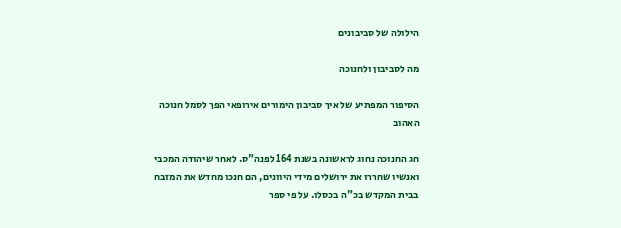הילולה של סביבונים

מה לסביבון ולחנוכה

הסיפור המפתיע של איך סביבון הימורים אירופאי הפך לסמל חנוכה האהוב

חג החנוכה נחוג לראשונה בשנת 164 לפנה"ס. לאחר שיהודה המכבי ואנשיו שחררו את ירושלים מידי היוונים, הם חנכו מחדש את המזבח בבית המקדש בכ"ה בכסלו. על פי ספר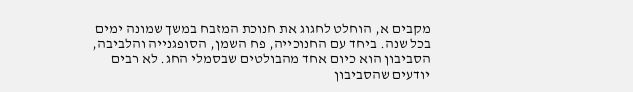מקבים א, הוחלט לחגוג את חנוכת המזבח במשך שמונה ימים בכל שנה. ביחד עם החנוכייה, פח השמן, הסופגנייה והלביבה, הסביבון הוא כיום אחד מהבולטים שבסמלי החג. לא רבים יודעים שהסביבון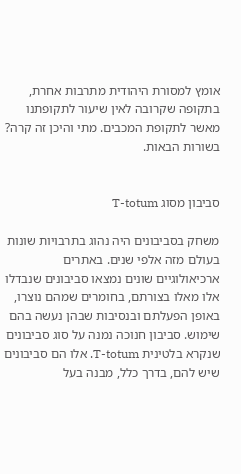אומץ למסורת היהודית מתרבות אחרת, בתקופה שקרובה לאין שיעור לתקופתנו מאשר לתקופת המכבים. מתי והיכן זה קרה? בשורות הבאות.


סביבון מסוג T-totum

משחק בסביבונים היה נהוג בתרבויות שונות בעולם מזה אלפי שנים. באתרים ארכיאולוגיים שונים נמצאו סביבונים שנבדלו אלו מאלו בצורתם, בחומרים שמהם נוצרו, באופן הפעלתם ובנסיבות שבהן נעשה בהם שימוש. סביבון חנוכה נמנה על סוג סביבונים שנקרא בלטינית T-totum. אלו הם סביבונים שיש להם, בדרך כלל, מבנה בעל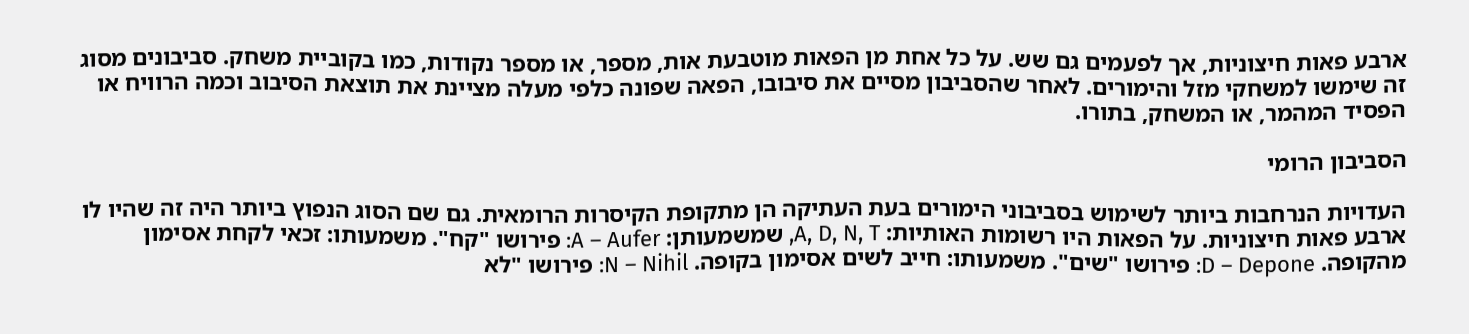ארבע פאות חיצוניות, אך לפעמים גם שש. על כל אחת מן הפאות מוטבעת אות, מספר, או מספר נקודות, כמו בקוביית משחק. סביבונים מסוג זה שימשו למשחקי מזל והימורים. לאחר שהסביבון מסיים את סיבובו, הפאה שפונה כלפי מעלה מציינת את תוצאת הסיבוב וכמה הרוויח או הפסיד המהמר, או המשחק, בתורו.

הסביבון הרומי

העדויות הנרחבות ביותר לשימוש בסביבוני הימורים בעת העתיקה הן מתקופת הקיסרות הרומאית. גם שם הסוג הנפוץ ביותר היה זה שהיו לו ארבע פאות חיצוניות. על הפאות היו רשומות האותיות: A, D, N, T, שמשמעותן: A – Aufer: פירושו "קח". משמעותו: זכאי לקחת אסימון מהקופה. D – Depone: פירושו "שים". משמעותו: חייב לשים אסימון בקופה. N – Nihil: פירושו "לא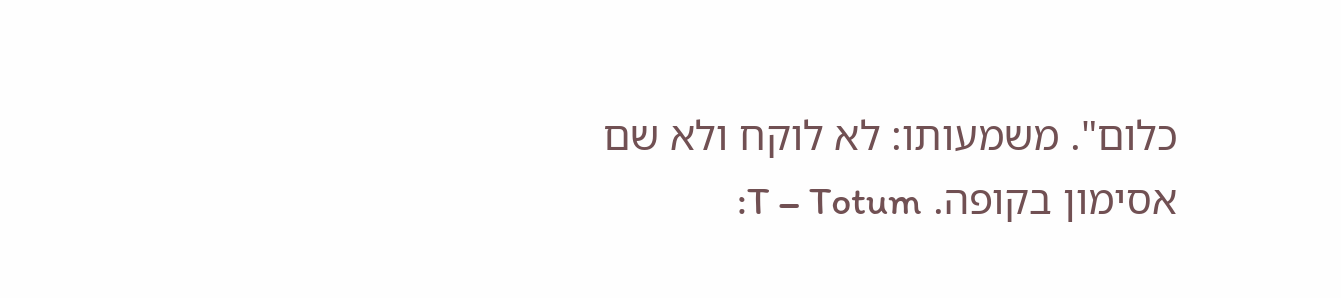כלום". משמעותו: לא לוקח ולא שם אסימון בקופה. T – Totum: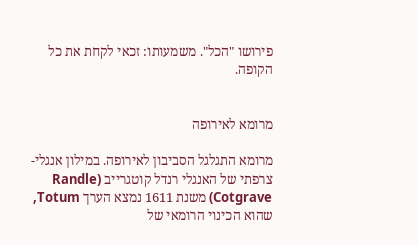פירושו "הכל". משמעותו: זכאי לקחת את כל הקופה.


מרומא לאירופה

מרומא התגלגל הסביבון לאירופה. במילון אנגלי-צרפתי של האנגלי רנדל קוטגרייב (Randle Cotgrave) משנת 1611 נמצא הערך Totum, שהוא הכינוי הרומאי של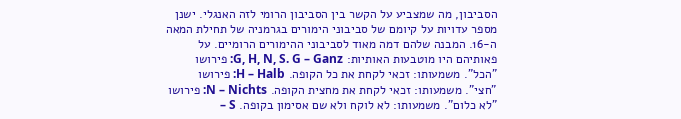הסביבון, מה שמצביע על הקשר בין הסביבון הרומי לזה האנגלי. ישנן מספר עדויות על קיומם של סביבוני הימורים בגרמניה של תחילת המאה ה-16. המבנה שלהם דמה מאוד לסביבוני ההימורים הרומיים. על פאותיהם היו מוטבעות האותיות: G, H, N, S. G – Ganz: פירושו "הכל". משמעותו: זכאי לקחת את כל הקופה. H – Halb: פירושו "חצי". משמעותו: זכאי לקחת את מחצית הקופה. N – Nichts: פירושו "לא כלום". משמעותו: לא לוקח ולא שם אסימון בקופה. S –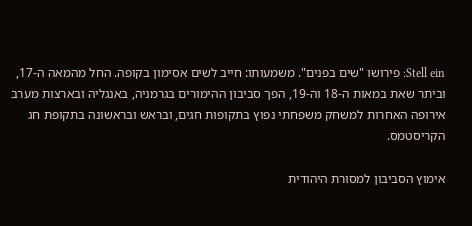Stell ein: פירושו "שים בפנים". משמעותו: חייב לשים אסימון בקופה. החל מהמאה ה-17, וביתר שאת במאות ה-18 וה-19, הפך סביבון ההימורים בגרמניה, באנגליה ובארצות מערב אירופה האחרות למשחק משפחתי נפוץ בתקופות חגים, ובראש ובראשונה בתקופת חג הקריסטמס.

אימוץ הסביבון למסורת היהודית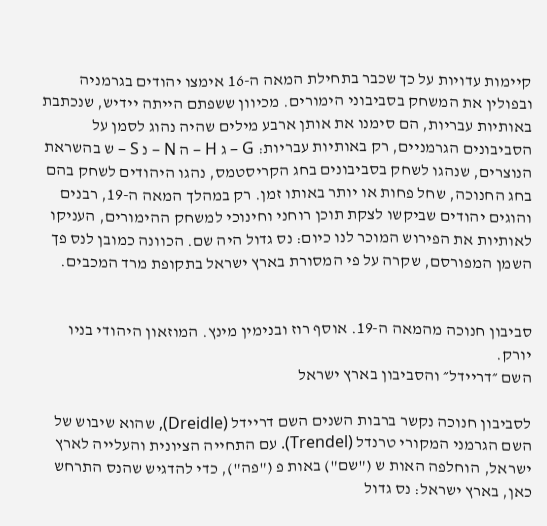קיימות עדויות על כך שכבר בתחילת המאה ה-16 אימצו יהודים בגרמניה ובפולין את המשחק בסביבוני הימורים. מכיוון ששפתם הייתה יידיש, שנכתבת באותיות עבריות, הם סימנו את אותן ארבע מילים שהיה נהוג לסמן על הסביבונים הגרמניים, רק באותיות עבריות: G – ג H – ה N – נ S – ש בהשראת הנוצרים, שנהגו לשחק בסביבונים בחג הקריסטמס, נהגו היהודים לשחק בהם בחג החנוכה, שחל פחות או יותר באותו זמן. רק במהלך המאה ה-19, רבנים והוגים יהודים שביקשו לצקת תוכן רוחני וחינוכי למשחק ההימורים, העניקו לאותיות את הפירוש המוכר לנו כיום: נס גדול היה שם. הכוונה כמובן לנס פך השמן המפורסם, שקרה על פי המסורת בארץ ישראל בתקופת מרד המכבים.


סביבון חנוכה מהמאה ה-19. אוסף רוז ובנימין מינץ. המוזאון היהודי בניו יורק.
השם ״דריידל״ והסביבון בארץ ישראל

לסביבון חנוכה נקשר ברבות השנים השם דריידל (Dreidle), שהוא שיבוש של השם הגרמני המקורי טרנדל (Trendel). עם התחייה הציונית והעלייה לארץ ישראל, הוחלפה האות ש ("שם") באות פ ("פה"), כדי להדגיש שהנס התרחש כאן, בארץ ישראל: נס גדול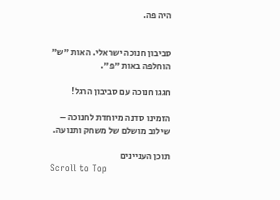היה פה.


סביבון חנוכה ישראלי. האות "ש" הוחלפה באות "פ".

חגגו חנוכה עם סביבון הרגל!

הזמינו סדנה מיוחדת לחנוכה – שילוב מושלם של משחק ותנועה.

תוכן העניינים
Scroll to Top